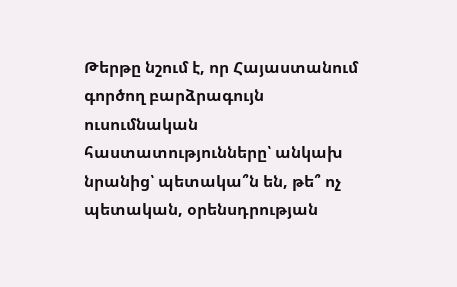Թերթը նշում է, որ Հայաստանում գործող բարձրագույն ուսումնական հաստատությունները՝ անկախ նրանից՝ պետակա՞ն են, թե՞ ոչ պետական, օրենսդրության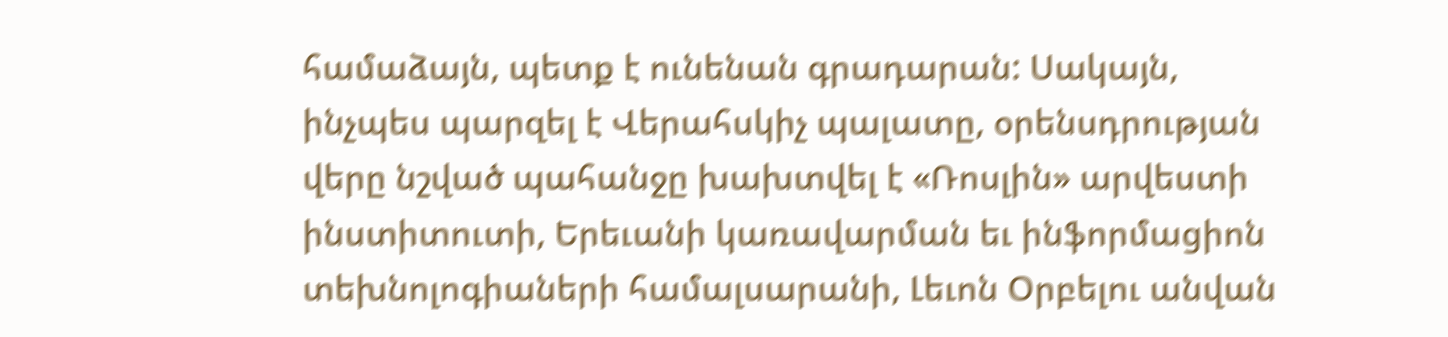համաձայն, պետք է ունենան գրադարան: Սակայն, ինչպես պարզել է Վերահսկիչ պալատը, օրենսդրության վերը նշված պահանջը խախտվել է «Ռոսլին» արվեստի ինստիտուտի, Երեւանի կառավարման եւ ինֆորմացիոն տեխնոլոգիաների համալսարանի, Լեւոն Օրբելու անվան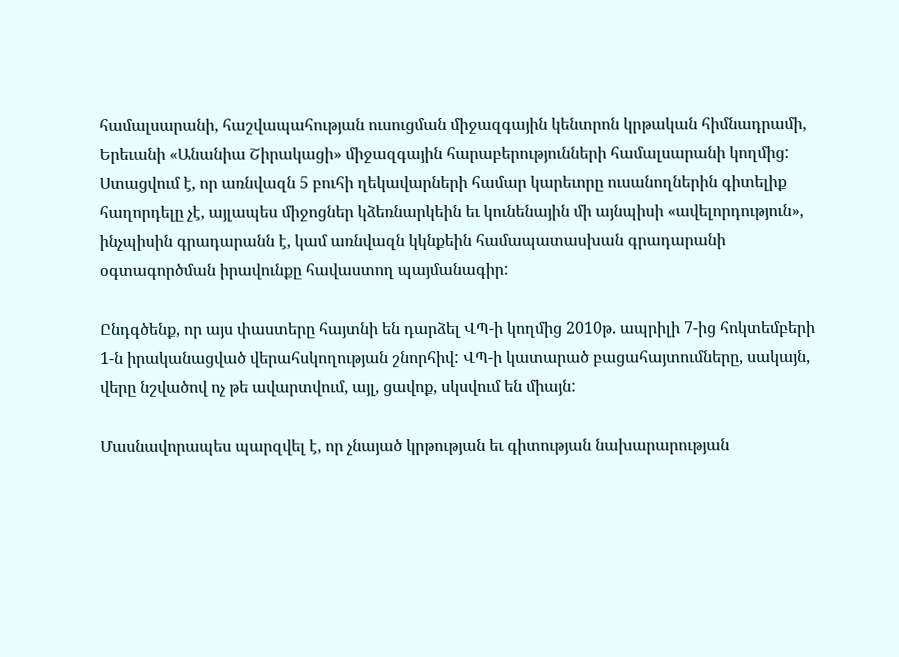համալսարանի, հաշվապահության ուսուցման միջազգային կենտրոն կրթական հիմնադրամի, Երեւանի «Անանիա Շիրակացի» միջազգային հարաբերությունների համալսարանի կողմից:  Ստացվում է, որ առնվազն 5 բուհի ղեկավարների համար կարեւորը ուսանողներին գիտելիք հաղորդելը չէ, այլապես միջոցներ կձեռնարկեին եւ կունենային մի այնպիսի «ավելորդություն», ինչպիսին գրադարանն է, կամ առնվազն կկնքեին համապատասխան գրադարանի օգտագործման իրավունքը հավաստող պայմանագիր:

Ընդգծենք, որ այս փաստերը հայտնի են դարձել ՎՊ-ի կողմից 2010թ. ապրիլի 7-ից հոկտեմբերի 1-ն իրականացված վերահսկողության շնորհիվ: ՎՊ-ի կատարած բացահայտումները, սակայն, վերը նշվածով ոչ թե ավարտվում, այլ, ցավոք, սկսվում են միայն:

Մասնավորապես պարզվել է, որ չնայած կրթության եւ գիտության նախարարության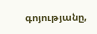գոյությանը,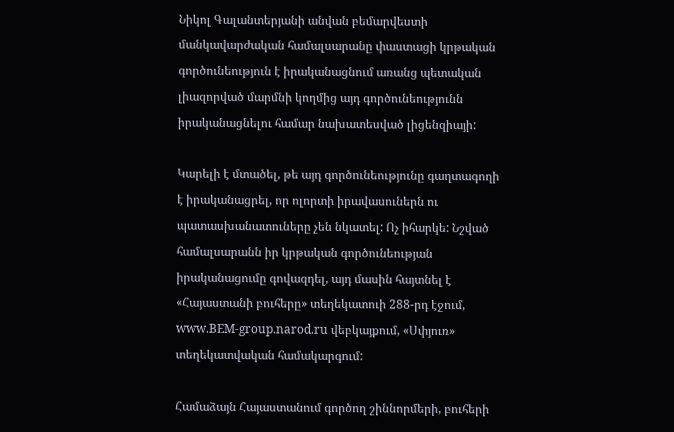Նիկոլ Գալանտերյանի անվան բեմարվեստի մանկավարժական համալսարանը փաստացի կրթական գործունեություն է իրականացնում առանց պետական լիազորված մարմնի կողմից այդ գործունեությունն իրականացնելու համար նախատեսված լիցենզիայի:

Կարելի է մտածել, թե այդ գործունեությունը գաղտագողի է իրականացրել, որ ոլորտի իրավասուներն ու պատասխանատուները չեն նկատել: Ոչ իհարկե: Նշված համալսարանն իր կրթական գործունեության իրականացումը գովազդել, այդ մասին հայտնել է «Հայաստանի բուհերը» տեղեկատուի 288-րդ էջում, www.BEM-group.narod.ru վեբկայքում, «Սփյուռ» տեղեկատվական համակարգում:

Համաձայն Հայաստանում գործող շիննորմերի, բուհերի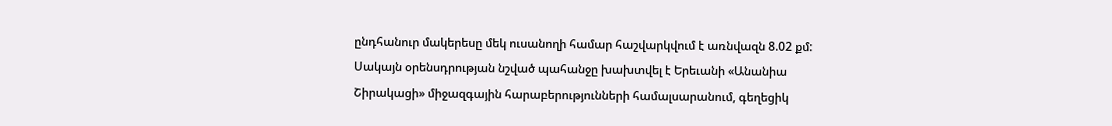ընդհանուր մակերեսը մեկ ուսանողի համար հաշվարկվում է առնվազն 8.02 քմ: Սակայն օրենսդրության նշված պահանջը խախտվել է Երեւանի «Անանիա Շիրակացի» միջազգային հարաբերությունների համալսարանում, գեղեցիկ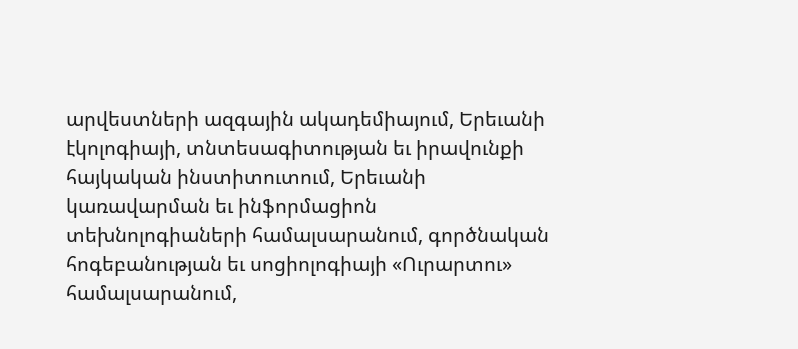արվեստների ազգային ակադեմիայում, Երեւանի էկոլոգիայի, տնտեսագիտության եւ իրավունքի հայկական ինստիտուտում, Երեւանի կառավարման եւ ինֆորմացիոն տեխնոլոգիաների համալսարանում, գործնական հոգեբանության եւ սոցիոլոգիայի «Ուրարտու» համալսարանում,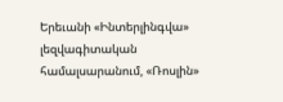Երեւանի «Ինտերլինգվա» լեզվագիտական համալսարանում, «Ռոսլին»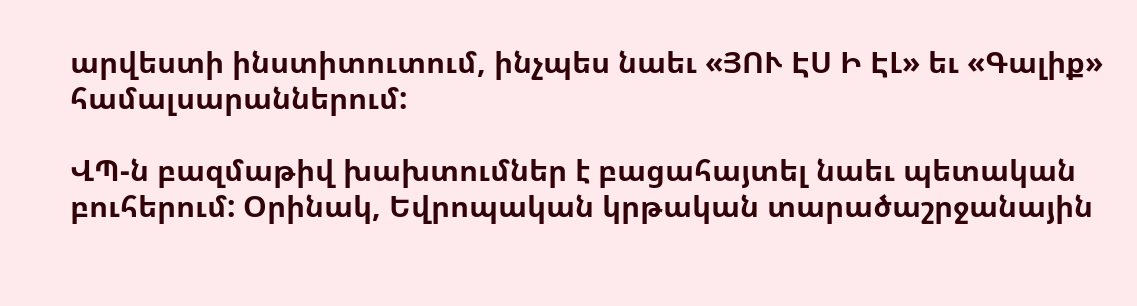արվեստի ինստիտուտում, ինչպես նաեւ «ՅՈՒ ԷՍ Ի ԷԼ» եւ «Գալիք» համալսարաններում:

ՎՊ-ն բազմաթիվ խախտումներ է բացահայտել նաեւ պետական բուհերում: Օրինակ, Եվրոպական կրթական տարածաշրջանային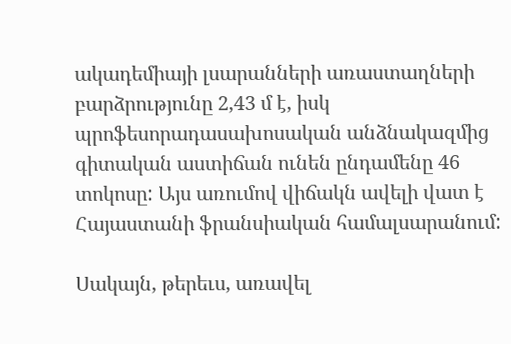ակադեմիայի լսարանների առաստաղների բարձրությունը 2,43 մ է, իսկ պրոֆեսորադասախոսական անձնակազմից գիտական աստիճան ունեն ընդամենը 46 տոկոսը: Այս առումով վիճակն ավելի վատ է Հայաստանի ֆրանսիական համալսարանում:

Սակայն, թերեւս, առավել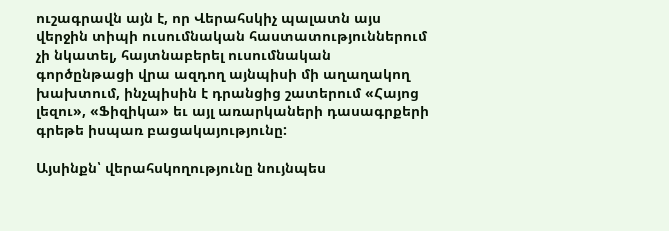ուշագրավն այն է, որ Վերահսկիչ պալատն այս վերջին տիպի ուսումնական հաստատություններում չի նկատել, հայտնաբերել ուսումնական գործընթացի վրա ազդող այնպիսի մի աղաղակող խախտում, ինչպիսին է դրանցից շատերում «Հայոց լեզու», «Ֆիզիկա» եւ այլ առարկաների դասագրքերի գրեթե իսպառ բացակայությունը:

Այսինքն՝ վերահսկողությունը նույնպես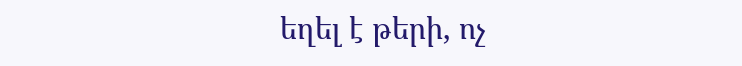եղել է թերի, ոչ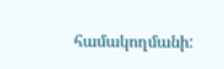համակողմանի: